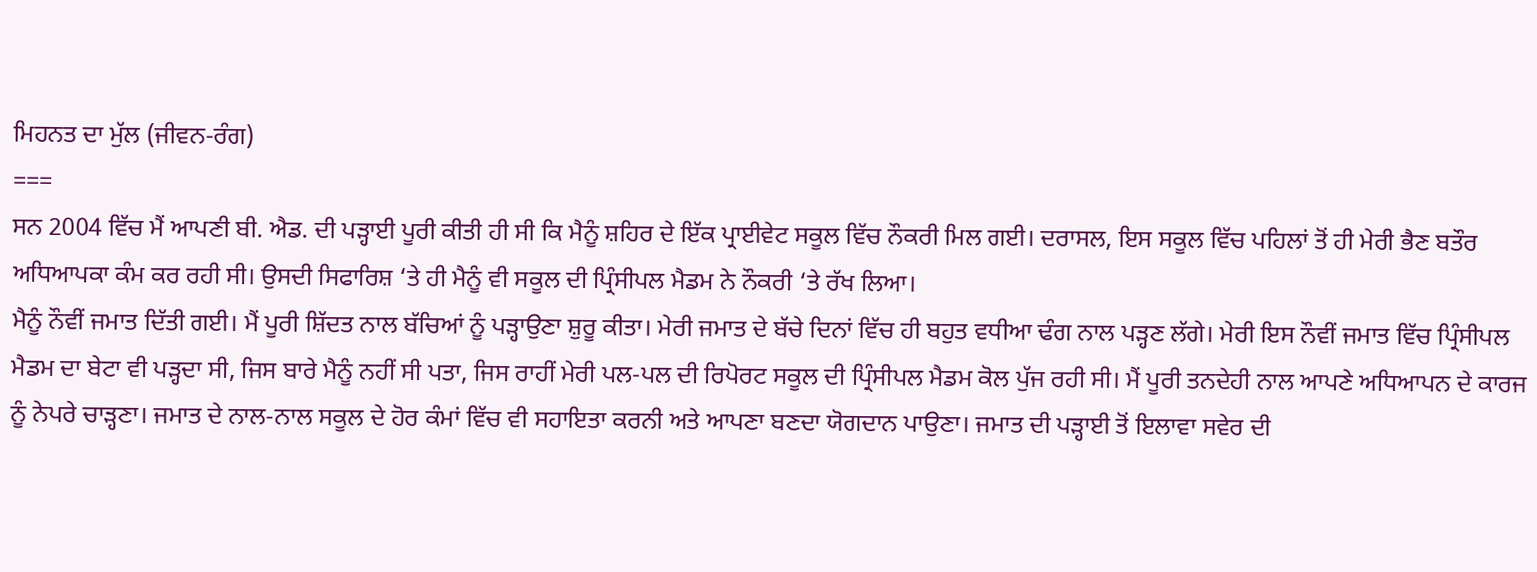ਮਿਹਨਤ ਦਾ ਮੁੱਲ (ਜੀਵਨ-ਰੰਗ)
===
ਸਨ 2004 ਵਿੱਚ ਮੈਂ ਆਪਣੀ ਬੀ. ਐਡ. ਦੀ ਪੜ੍ਹਾਈ ਪੂਰੀ ਕੀਤੀ ਹੀ ਸੀ ਕਿ ਮੈਨੂੰ ਸ਼ਹਿਰ ਦੇ ਇੱਕ ਪ੍ਰਾਈਵੇਟ ਸਕੂਲ ਵਿੱਚ ਨੌਕਰੀ ਮਿਲ ਗਈ। ਦਰਾਸਲ, ਇਸ ਸਕੂਲ ਵਿੱਚ ਪਹਿਲਾਂ ਤੋਂ ਹੀ ਮੇਰੀ ਭੈਣ ਬਤੌਰ ਅਧਿਆਪਕਾ ਕੰਮ ਕਰ ਰਹੀ ਸੀ। ਉਸਦੀ ਸਿਫਾਰਿਸ਼ ‘ਤੇ ਹੀ ਮੈਨੂੰ ਵੀ ਸਕੂਲ ਦੀ ਪ੍ਰਿੰਸੀਪਲ ਮੈਡਮ ਨੇ ਨੌਕਰੀ ‘ਤੇ ਰੱਖ ਲਿਆ।
ਮੈਨੂੰ ਨੌਵੀਂ ਜਮਾਤ ਦਿੱਤੀ ਗਈ। ਮੈਂ ਪੂਰੀ ਸ਼ਿੱਦਤ ਨਾਲ ਬੱਚਿਆਂ ਨੂੰ ਪੜ੍ਹਾਉਣਾ ਸ਼ੁਰੂ ਕੀਤਾ। ਮੇਰੀ ਜਮਾਤ ਦੇ ਬੱਚੇ ਦਿਨਾਂ ਵਿੱਚ ਹੀ ਬਹੁਤ ਵਧੀਆ ਢੰਗ ਨਾਲ ਪੜ੍ਹਣ ਲੱਗੇ। ਮੇਰੀ ਇਸ ਨੌਵੀਂ ਜਮਾਤ ਵਿੱਚ ਪ੍ਰਿੰਸੀਪਲ ਮੈਡਮ ਦਾ ਬੇਟਾ ਵੀ ਪੜ੍ਹਦਾ ਸੀ, ਜਿਸ ਬਾਰੇ ਮੈਨੂੰ ਨਹੀਂ ਸੀ ਪਤਾ, ਜਿਸ ਰਾਹੀਂ ਮੇਰੀ ਪਲ-ਪਲ ਦੀ ਰਿਪੋਰਟ ਸਕੂਲ ਦੀ ਪ੍ਰਿੰਸੀਪਲ ਮੈਡਮ ਕੋਲ ਪੁੱਜ ਰਹੀ ਸੀ। ਮੈਂ ਪੂਰੀ ਤਨਦੇਹੀ ਨਾਲ ਆਪਣੇ ਅਧਿਆਪਨ ਦੇ ਕਾਰਜ ਨੂੰ ਨੇਪਰੇ ਚਾੜ੍ਹਣਾ। ਜਮਾਤ ਦੇ ਨਾਲ-ਨਾਲ ਸਕੂਲ ਦੇ ਹੋਰ ਕੰਮਾਂ ਵਿੱਚ ਵੀ ਸਹਾਇਤਾ ਕਰਨੀ ਅਤੇ ਆਪਣਾ ਬਣਦਾ ਯੋਗਦਾਨ ਪਾਉਣਾ। ਜਮਾਤ ਦੀ ਪੜ੍ਹਾਈ ਤੋਂ ਇਲਾਵਾ ਸਵੇਰ ਦੀ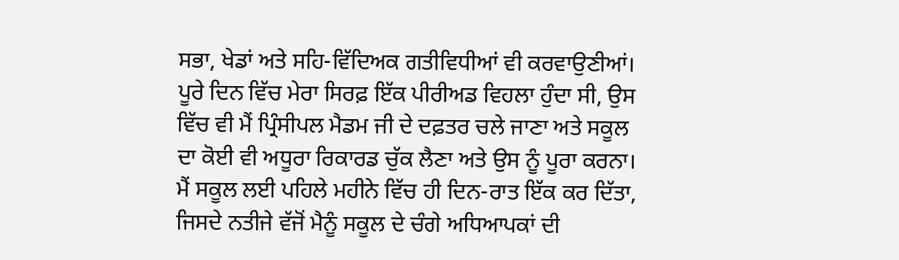ਸਭਾ, ਖੇਡਾਂ ਅਤੇ ਸਹਿ-ਵਿੱਦਿਅਕ ਗਤੀਵਿਧੀਆਂ ਵੀ ਕਰਵਾਉਣੀਆਂ। ਪੂਰੇ ਦਿਨ ਵਿੱਚ ਮੇਰਾ ਸਿਰਫ਼ ਇੱਕ ਪੀਰੀਅਡ ਵਿਹਲਾ ਹੁੰਦਾ ਸੀ, ਉਸ ਵਿੱਚ ਵੀ ਮੈਂ ਪ੍ਰਿੰਸੀਪਲ ਮੈਡਮ ਜੀ ਦੇ ਦਫ਼ਤਰ ਚਲੇ ਜਾਣਾ ਅਤੇ ਸਕੂਲ ਦਾ ਕੋਈ ਵੀ ਅਧੂਰਾ ਰਿਕਾਰਡ ਚੁੱਕ ਲੈਣਾ ਅਤੇ ਉਸ ਨੂੰ ਪੂਰਾ ਕਰਨਾ। ਮੈਂ ਸਕੂਲ ਲਈ ਪਹਿਲੇ ਮਹੀਨੇ ਵਿੱਚ ਹੀ ਦਿਨ-ਰਾਤ ਇੱਕ ਕਰ ਦਿੱਤਾ, ਜਿਸਦੇ ਨਤੀਜੇ ਵੱਜੋਂ ਮੈਨੂੰ ਸਕੂਲ ਦੇ ਚੰਗੇ ਅਧਿਆਪਕਾਂ ਦੀ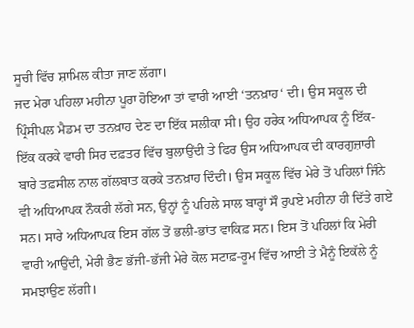ਸੂਚੀ ਵਿੱਚ ਸ਼ਾਮਿਲ ਕੀਤਾ ਜਾਣ ਲੱਗਾ।
ਜਦ ਮੇਰਾ ਪਹਿਲਾ ਮਹੀਨਾ ਪੂਰਾ ਹੋਇਆ ਤਾਂ ਵਾਰੀ ਆਈ ‘ਤਨਖ਼ਾਹ‘ ਦੀ। ਉਸ ਸਕੂਲ ਦੀ ਪ੍ਰਿੰਸੀਪਲ ਮੈਡਮ ਦਾ ਤਨਖ਼ਾਹ ਦੇਣ ਦਾ ਇੱਕ ਸਲੀਕਾ ਸੀ। ਉਹ ਹਰੇਕ ਅਧਿਆਪਕ ਨੂੰ ਇੱਕ-ਇੱਕ ਕਰਕੇ ਵਾਰੀ ਸਿਰ ਦਫ਼ਤਰ ਵਿੱਚ ਬੁਲਾਉਂਦੀ ਤੇ ਫਿਰ ਉਸ ਅਧਿਆਪਕ ਦੀ ਕਾਰਗੁਜ਼ਾਰੀ ਬਾਰੇ ਤਫ਼ਸੀਲ ਨਾਲ ਗੱਲਬਾਤ ਕਰਕੇ ਤਨਖ਼ਾਹ ਦਿੰਦੀ। ਉਸ ਸਕੂਲ ਵਿੱਚ ਮੇਰੇ ਤੋਂ ਪਹਿਲਾਂ ਜਿੰਨੇ ਵੀ ਅਧਿਆਪਕ ਨੌਕਰੀ ਲੱਗੇ ਸਨ, ਉਨ੍ਹਾਂ ਨੂੰ ਪਹਿਲੇ ਸਾਲ ਬਾਰ੍ਹਾਂ ਸੌ ਰੁਪਏ ਮਹੀਨਾ ਹੀ ਦਿੱਤੇ ਗਏ ਸਨ। ਸਾਰੇ ਅਧਿਆਪਕ ਇਸ ਗੱਲ ਤੋਂ ਭਲੀ-ਭਾਂਤ ਵਾਕਿਫ਼ ਸਨ। ਇਸ ਤੋਂ ਪਹਿਲਾਂ ਕਿ ਮੇਰੀ ਵਾਰੀ ਆਉਂਦੀ, ਮੇਰੀ ਭੈਣ ਭੱਜੀ-ਭੱਜੀ ਮੇਰੇ ਕੋਲ ਸਟਾਫ਼-ਰੂਮ ਵਿੱਚ ਆਈ ਤੇ ਮੈਨੂੰ ਇਕੱਲੇ ਨੂੰ ਸਮਝਾਉਣ ਲੱਗੀ।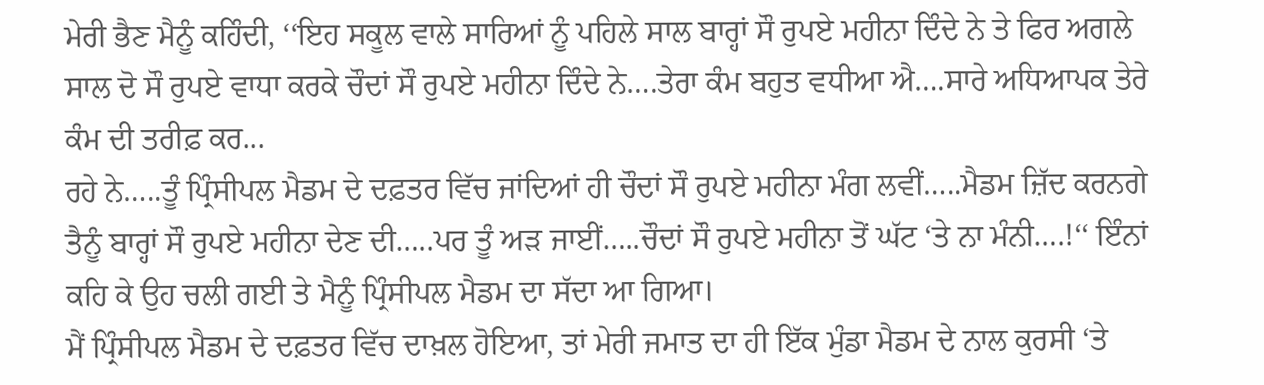ਮੇਰੀ ਭੈਣ ਮੈਨੂੰ ਕਹਿੰਦੀ, ‘‘ਇਹ ਸਕੂਲ ਵਾਲੇ ਸਾਰਿਆਂ ਨੂੰ ਪਹਿਲੇ ਸਾਲ ਬਾਰ੍ਹਾਂ ਸੌ ਰੁਪਏ ਮਹੀਨਾ ਦਿੰਦੇ ਨੇ ਤੇ ਫਿਰ ਅਗਲੇ ਸਾਲ ਦੋ ਸੌ ਰੁਪਏ ਵਾਧਾ ਕਰਕੇ ਚੌਦਾਂ ਸੌ ਰੁਪਏ ਮਹੀਨਾ ਦਿੰਦੇ ਨੇ….ਤੇਰਾ ਕੰਮ ਬਹੁਤ ਵਧੀਆ ਐ….ਸਾਰੇ ਅਧਿਆਪਕ ਤੇਰੇ ਕੰਮ ਦੀ ਤਰੀਫ਼ ਕਰ...
ਰਹੇ ਨੇ…..ਤੂੰ ਪ੍ਰਿੰਸੀਪਲ ਮੈਡਮ ਦੇ ਦਫ਼ਤਰ ਵਿੱਚ ਜਾਂਦਿਆਂ ਹੀ ਚੌਦਾਂ ਸੌ ਰੁਪਏ ਮਹੀਨਾ ਮੰਗ ਲਵੀਂ…..ਮੈਡਮ ਜ਼ਿੱਦ ਕਰਨਗੇ ਤੈਨੂੰ ਬਾਰ੍ਹਾਂ ਸੌ ਰੁਪਏ ਮਹੀਨਾ ਦੇਣ ਦੀ…..ਪਰ ਤੂੰ ਅੜ ਜਾਈਂ…..ਚੌਦਾਂ ਸੌ ਰੁਪਏ ਮਹੀਨਾ ਤੋਂ ਘੱਟ ‘ਤੇ ਨਾ ਮੰਨੀ….!‘‘ ਇੰਨਾਂ ਕਹਿ ਕੇ ਉਹ ਚਲੀ ਗਈ ਤੇ ਮੈਨੂੰ ਪ੍ਰਿੰਸੀਪਲ ਮੈਡਮ ਦਾ ਸੱਦਾ ਆ ਗਿਆ।
ਮੈਂ ਪ੍ਰਿੰਸੀਪਲ ਮੈਡਮ ਦੇ ਦਫ਼ਤਰ ਵਿੱਚ ਦਾਖ਼ਲ ਹੋਇਆ, ਤਾਂ ਮੇਰੀ ਜਮਾਤ ਦਾ ਹੀ ਇੱਕ ਮੁੰਡਾ ਮੈਡਮ ਦੇ ਨਾਲ ਕੁਰਸੀ ‘ਤੇ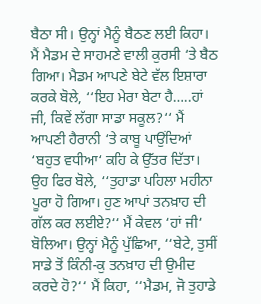ਬੈਠਾ ਸੀ। ਉਨ੍ਹਾਂ ਮੈਨੂੰ ਬੈਠਣ ਲਈ ਕਿਹਾ। ਮੈਂ ਮੈਡਮ ਦੇ ਸਾਹਮਣੇ ਵਾਲੀ ਕੁਰਸੀ ‘ਤੇ ਬੈਠ ਗਿਆ। ਮੈਡਮ ਆਪਣੇ ਬੇਟੇ ਵੱਲ ਇਸ਼ਾਰਾ ਕਰਕੇ ਬੋਲੇ, ‘‘ਇਹ ਮੇਰਾ ਬੇਟਾ ਹੈ…..ਹਾਂ ਜੀ, ਕਿਵੇਂ ਲੱਗਾ ਸਾਡਾ ਸਕੂਲ?‘‘ ਮੈਂ ਆਪਣੀ ਹੈਰਾਨੀ ‘ਤੇ ਕਾਬੂ ਪਾਉਂਦਿਆਂ ‘ਬਹੁਤ ਵਧੀਆ‘ ਕਹਿ ਕੇ ਉੱਤਰ ਦਿੱਤਾ। ਉਹ ਫਿਰ ਬੋਲੇ, ‘‘ਤੁਹਾਡਾ ਪਹਿਲਾ ਮਹੀਨਾ ਪੂਰਾ ਹੋ ਗਿਆ। ਹੁਣ ਆਪਾਂ ਤਨਖ਼ਾਹ ਦੀ ਗੱਲ ਕਰ ਲਈਏ?‘‘ ਮੈਂ ਕੇਵਲ ‘ਹਾਂ ਜੀ‘ ਬੋਲਿਆ। ਉਨ੍ਹਾਂ ਮੈਨੂੰ ਪੁੱਛਿਆ, ‘‘ਬੇਟੇ, ਤੁਸੀਂ ਸਾਡੇ ਤੋਂ ਕਿੰਨੀ-ਕੁ ਤਨਖ਼ਾਹ ਦੀ ਉਮੀਦ ਕਰਦੇ ਹੋ?‘‘ ਮੈਂ ਕਿਹਾ, ‘‘ਮੈਡਮ, ਜੋ ਤੁਹਾਡੇ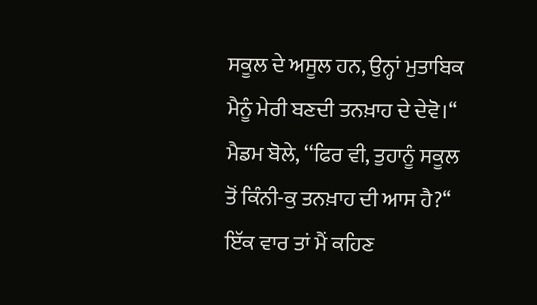ਸਕੂਲ ਦੇ ਅਸੂਲ ਹਨ, ਉਨ੍ਹਾਂ ਮੁਤਾਬਿਕ ਮੈਨੂੰ ਮੇਰੀ ਬਣਦੀ ਤਨਖ਼ਾਹ ਦੇ ਦੇਵੋ।‘‘ ਮੈਡਮ ਬੋਲੇ, ‘‘ਫਿਰ ਵੀ, ਤੁਹਾਨੂੰ ਸਕੂਲ ਤੋਂ ਕਿੰਨੀ-ਕੁ ਤਨਖ਼ਾਹ ਦੀ ਆਸ ਹੈ?‘‘ ਇੱਕ ਵਾਰ ਤਾਂ ਮੈਂ ਕਹਿਣ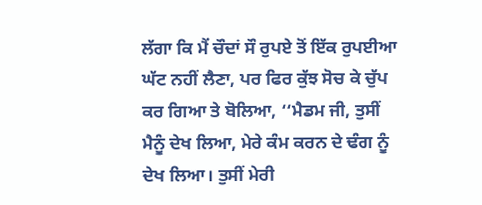ਲੱਗਾ ਕਿ ਮੈਂ ਚੌਦਾਂ ਸੌ ਰੁਪਏ ਤੋਂ ਇੱਕ ਰੁਪਈਆ ਘੱਟ ਨਹੀਂ ਲੈਣਾ, ਪਰ ਫਿਰ ਕੁੱਝ ਸੋਚ ਕੇ ਚੁੱਪ ਕਰ ਗਿਆ ਤੇ ਬੋਲਿਆ, ‘‘ਮੈਡਮ ਜੀ, ਤੁਸੀਂ ਮੈਨੂੰ ਦੇਖ ਲਿਆ, ਮੇਰੇ ਕੰਮ ਕਰਨ ਦੇ ਢੰਗ ਨੂੰ ਦੇਖ ਲਿਆ। ਤੁਸੀਂ ਮੇਰੀ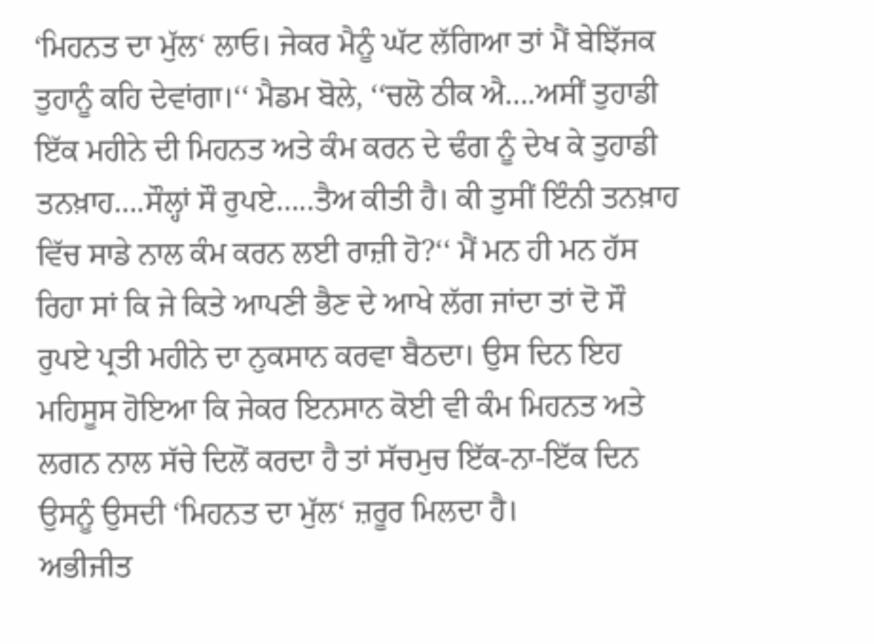‘ਮਿਹਨਤ ਦਾ ਮੁੱਲ‘ ਲਾਓ। ਜੇਕਰ ਮੈਨੂੰ ਘੱਟ ਲੱਗਿਆ ਤਾਂ ਮੈਂ ਬੇਝਿੱਜਕ ਤੁਹਾਨੂੰ ਕਹਿ ਦੇਵਾਂਗਾ।‘‘ ਮੈਡਮ ਬੋਲੇ, ‘‘ਚਲੋ ਠੀਕ ਐ….ਅਸੀਂ ਤੁਹਾਡੀ ਇੱਕ ਮਹੀਨੇ ਦੀ ਮਿਹਨਤ ਅਤੇ ਕੰਮ ਕਰਨ ਦੇ ਢੰਗ ਨੂੰ ਦੇਖ ਕੇ ਤੁਹਾਡੀ ਤਨਖ਼ਾਹ….ਸੌਲ੍ਹਾਂ ਸੌ ਰੁਪਏ…..ਤੈਅ ਕੀਤੀ ਹੈ। ਕੀ ਤੁਸੀਂ ਇੰਨੀ ਤਨਖ਼ਾਹ ਵਿੱਚ ਸਾਡੇ ਨਾਲ ਕੰਮ ਕਰਨ ਲਈ ਰਾਜ਼ੀ ਹੋ?‘‘ ਮੈਂ ਮਨ ਹੀ ਮਨ ਹੱਸ ਰਿਹਾ ਸਾਂ ਕਿ ਜੇ ਕਿਤੇ ਆਪਣੀ ਭੈਣ ਦੇ ਆਖੇ ਲੱਗ ਜਾਂਦਾ ਤਾਂ ਦੋ ਸੌ ਰੁਪਏ ਪ੍ਰਤੀ ਮਹੀਨੇ ਦਾ ਨੁਕਸਾਨ ਕਰਵਾ ਬੈਠਦਾ। ਉਸ ਦਿਨ ਇਹ ਮਹਿਸੂਸ ਹੋਇਆ ਕਿ ਜੇਕਰ ਇਨਸਾਨ ਕੋਈ ਵੀ ਕੰਮ ਮਿਹਨਤ ਅਤੇ ਲਗਨ ਨਾਲ ਸੱਚੇ ਦਿਲੋਂ ਕਰਦਾ ਹੈ ਤਾਂ ਸੱਚਮੁਚ ਇੱਕ-ਨਾ-ਇੱਕ ਦਿਨ ਉਸਨੂੰ ਉਸਦੀ ‘ਮਿਹਨਤ ਦਾ ਮੁੱਲ‘ ਜ਼ਰੂਰ ਮਿਲਦਾ ਹੈ।
ਅਭੀਜੀਤ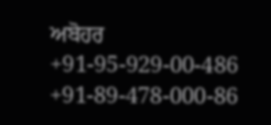ਅਬੋਹਰ
+91-95-929-00-486
+91-89-478-000-86